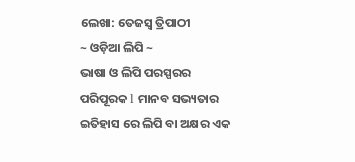ଲେଖା: ତେଜସ୍ବ ତ୍ରିପାଠୀ
~ ଓଡ଼ିଆ ଲିପି ~
ଭାଷା ଓ ଲିପି ପରସ୍ପରର ପରିପୂରକ l ମାନବ ସଭ୍ୟତାର ଇତିହାସ ରେ ଲିପି ବା ଅକ୍ଷର ଏକ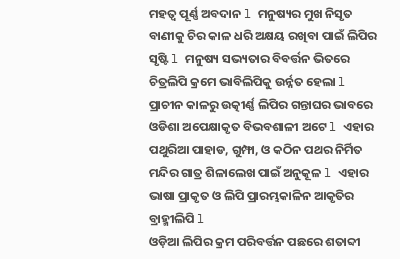ମହତ୍ୱ ପୂର୍ଣ୍ଣ ଅବଦାନ l ମନୁଷ୍ୟର ମୁଖ ନିସୃତ ବାଣୀକୁ ଚିର କାଳ ଧରି ଅକ୍ଷୟ ରଖିବା ପାଇଁ ଲିପିର ସୃଷ୍ଟି l ମନୁଷ୍ୟ ସଭ୍ୟତାର ବିବର୍ତ୍ତନ ଭିତରେ ଚିତ୍ରଲିପି କ୍ରମେ ଭାବିଲିପିକୁ ଉର୍ନ୍ନତ ହେଲା l
ପ୍ରାଚୀନ କାଳରୁ ଉତ୍କୀର୍ଣ୍ଣ ଲିପିର ଗନ୍ତାଘର ଭାବରେ ଓଡିଶା ଅପେକ୍ଷାକୃତ ବିଭବଶାଳୀ ଅଟେ l ଏହାର ପଥୁରିଆ ପାହାଡ, ଗୁମ୍ଫା, ଓ କଠିନ ପଥର ନିର୍ମିତ ମନ୍ଦିର ଗାତ୍ର ଶିଳାଲେଖ ପାଇଁ ଅନୁକୂଳ l ଏହାର ଭାଷା ପ୍ରାକୃତ ଓ ଲିପି ପ୍ରାରମ୍ଭକାଳିନ ଆକୃତିର ବ୍ରାହ୍ମୀଲିପି l
ଓଡ଼ିଆ ଲିପିର କ୍ରମ ପରିବର୍ତ୍ତନ ପଛରେ ଶତାବ୍ଦୀ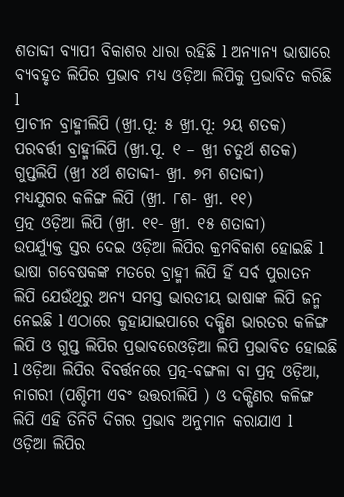ଶତାବ୍ଦୀ ବ୍ୟାପୀ ବିକାଶର ଧାରା ରହିଛି l ଅନ୍ୟାନ୍ୟ ଭାଷାରେ ବ୍ୟବହୃତ ଲିପିର ପ୍ରଭାବ ମଧ୍ୟ ଓଡ଼ିଆ ଲିପିକୁ ପ୍ରଭାବିତ କରିଛି l
ପ୍ରାଚୀନ ବ୍ରାହ୍ମୀଲିପି (ଖ୍ରୀ.ପୂ: ୫ ଖ୍ରୀ.ପୂ: ୨ୟ ଶତକ)
ପରବର୍ତ୍ତୀ ବ୍ରାହ୍ମୀଲିପି (ଖ୍ରୀ.ପୂ. ୧ – ଖ୍ରୀ ଚତୁର୍ଥ ଶତକ)
ଗୁପ୍ତଲିପି (ଖ୍ରୀ ୪ର୍ଥ ଶତାବ୍ଦୀ- ଖ୍ରୀ. ୭ମ ଶତାବ୍ଦୀ)
ମଧ୍ୟଯୁଗର କଳିଙ୍ଗ ଲିପି (ଖ୍ରୀ. ୮ଶ- ଖ୍ରୀ. ୧୧)
ପ୍ରତ୍ନ ଓଡ଼ିଆ ଲିପି (ଖ୍ରୀ. ୧୧- ଖ୍ରୀ. ୧୫ ଶତାବ୍ଦୀ)
ଉପର୍ଯ୍ୟୁକ୍ତ ସ୍ତର ଦେଇ ଓଡ଼ିଆ ଲିପିର କ୍ରମବିକାଶ ହୋଇଛି l ଭାଷା ଗବେଷକଙ୍କ ମତରେ ବ୍ରାହ୍ମୀ ଲିପି ହିଁ ସର୍ବ ପୁରାତନ ଲିପି ଯେଉଁଥିରୁ ଅନ୍ୟ ସମସ୍ତ ଭାରତୀୟ ଭାଷାଙ୍କ ଲିପି ଜନ୍ମ ନେଇଛି l ଏଠାରେ କୁହାଯାଇପାରେ ଦକ୍ଷିଣ ଭାରତର କଳିଙ୍ଗ ଲିପି ଓ ଗୁପ୍ତ ଲିପିର ପ୍ରଭାବରେଓଡ଼ିଆ ଲିପି ପ୍ରଭାବିତ ହୋଇଛି l ଓଡ଼ିଆ ଲିପିର ବିବର୍ତ୍ତନରେ ପ୍ରତ୍ନ-ବଙ୍ଗଳା ବା ପ୍ରତ୍ନ ଓଡ଼ିଆ, ନାଗରୀ (ପଶ୍ଚିମୀ ଏବଂ ଉତ୍ତରୀଲିପି ) ଓ ଦକ୍ଷିଣର କଳିଙ୍ଗ ଲିପି ଏହି ତିନିଟି ଦିଗର ପ୍ରଭାବ ଅନୁମାନ କରାଯାଏ l
ଓଡ଼ିଆ ଲିପିର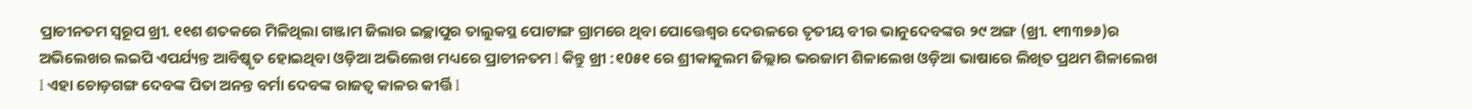ପ୍ରାଚୀନତମ ସ୍ବରୂପ ଖ୍ରୀ. ୧୧ଶ ଶତକରେ ମିଳିଥିଲା ଗଞ୍ଜାମ ଜିଲାର ଇଚ୍ଛାପୁର ତାଲୁକସ୍ଥ ପୋଟାଙ୍ଗ ଗ୍ରାମରେ ଥିବା ପୋତ୍ତେଶ୍ବର ଦେଉଳରେ ତୃତୀୟ ବୀର ଭାନୁଦେବଙ୍କର ୨୯ ଅଙ୍ଗ (ଖ୍ରୀ. ୧୩୩୭୬)ର ଅଭିଲେଖର ଲଇପି ଏପର୍ଯ୍ୟନ୍ତ ଆବିଷ୍କୃତ ହୋଇଥିବା ଓଡ଼ିଆ ଅଭିଲେଖ ମଧ୍ୟରେ ପ୍ରାଚୀନତମ l କିନ୍ତୁ ଖ୍ରୀ :୧0୫୧ ରେ ଶ୍ରୀକାକୁଲମ ଜିଲ୍ଲାର ଭରଜାମ ଶିଳାଲେଖ ଓଡ଼ିଆ ଭାଷାରେ ଲିଖିତ ପ୍ରଥମ ଶିଳାଲେଖ l ଏହା ଚୋଡ଼ଗଙ୍ଗ ଦେବଙ୍କ ପିତା ଅନନ୍ତ ବର୍ମା ଦେବଙ୍କ ରାଜତ୍ୱ କାଳର କୀର୍ତ୍ତି l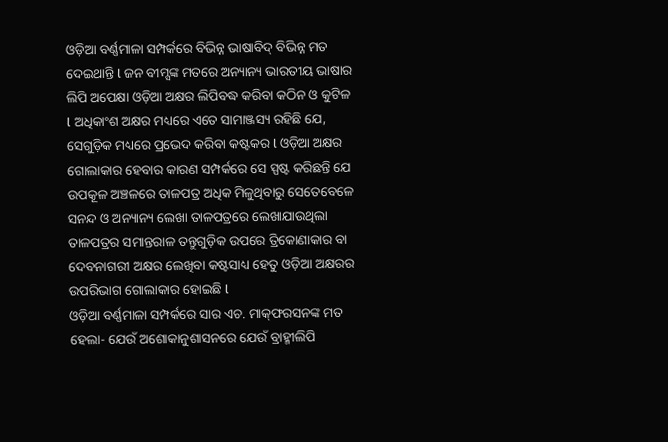ଓଡ଼ିଆ ବର୍ଣ୍ଣମାଳା ସମ୍ପର୍କରେ ବିଭିନ୍ନ ଭାଷାବିଦ୍‌ ବିଭିନ୍ନ ମତ ଦେଇଥାନ୍ତି l ଜନ ବୀମ୍ସଙ୍କ ମତରେ ଅନ୍ୟାନ୍ୟ ଭାରତୀୟ ଭାଷାର ଲିପି ଅପେକ୍ଷା ଓଡ଼ିଆ ଅକ୍ଷର ଲିପିବଦ୍ଧ କରିବା କଠିନ ଓ କୁଟିଳ l ଅଧିକାଂଶ ଅକ୍ଷର ମଧ୍ୟରେ ଏତେ ସାମାଞ୍ଜସ୍ୟ ରହିଛି ଯେ, ସେଗୁଡ଼ିକ ମଧ୍ୟରେ ପ୍ରଭେଦ କରିବା କଷ୍ଟକର l ଓଡ଼ିଆ ଅକ୍ଷର ଗୋଲାକାର ହେବାର କାରଣ ସମ୍ପର୍କରେ ସେ ସ୍ପଷ୍ଟ କରିଛନ୍ତି ଯେ ଉପକୂଳ ଅଞ୍ଚଳରେ ତାଳପତ୍ର ଅଧିକ ମିଳୁଥିବାରୁ ସେତେବେଳେ ସନନ୍ଦ ଓ ଅନ୍ୟାନ୍ୟ ଲେଖା ତାଳପତ୍ରରେ ଲେଖାଯାଉଥିଲା ତାଳପତ୍ରର ସମାନ୍ତରାଳ ତନ୍ତୁଗୁଡ଼ିକ ଉପରେ ତ୍ରିକୋଣାକାର ବା ଦେବନାଗରୀ ଅକ୍ଷର ଲେଖିବା କଷ୍ଟସାଧ୍ୟ ହେତୁ ଓଡ଼ିଆ ଅକ୍ଷରର ଉପରିଭାଗ ଗୋଲାକାର ହୋଇଛି l
ଓଡ଼ିଆ ବର୍ଣ୍ଣମାଳା ସମ୍ପର୍କରେ ସାର ଏଚ. ମାକ୍‌ଫରସନଙ୍କ ମତ ହେଲା- ଯେଉଁ ଅଶୋକାନୁଶାସନରେ ଯେଉଁ ବ୍ରାହ୍ମୀଲିପି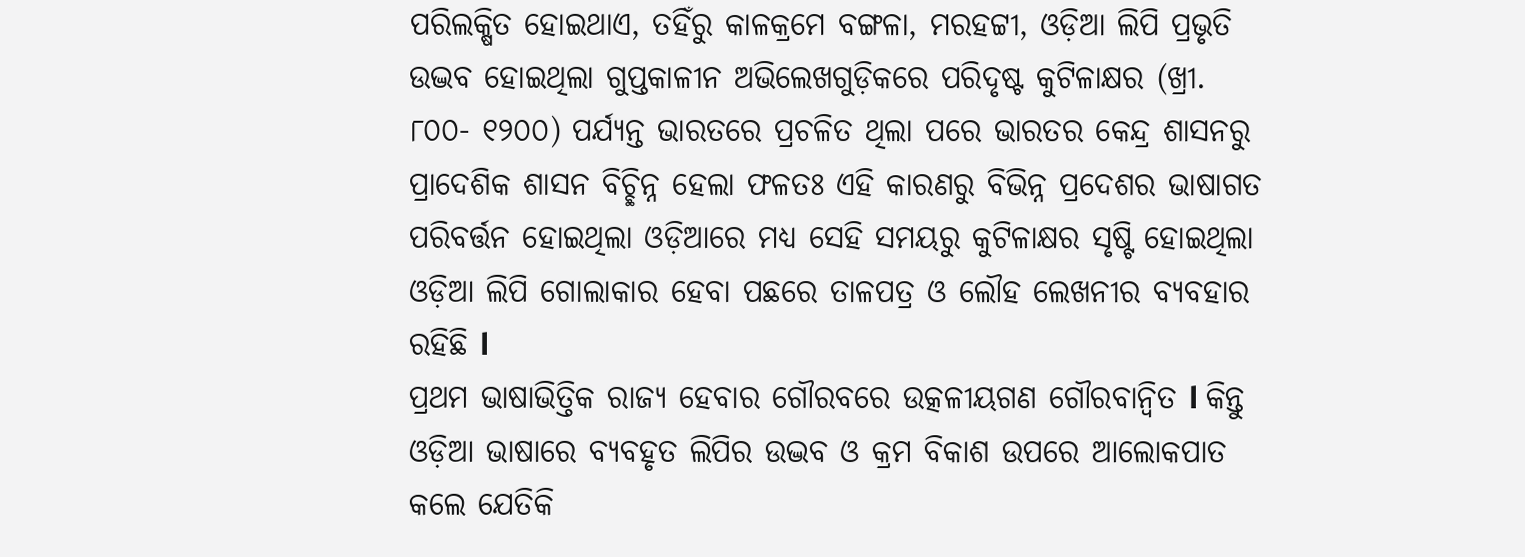ପରିଲକ୍ଷିତ ହୋଇଥାଏ, ତହିଁରୁ କାଳକ୍ରମେ ବଙ୍ଗଳା, ମରହଟ୍ଟୀ, ଓଡ଼ିଆ ଲିପି ପ୍ରଭୃତି ଉଦ୍ଭବ ହୋଇଥିଲା ଗୁପ୍ତକାଳୀନ ଅଭିଲେଖଗୁଡ଼ିକରେ ପରିଦୃଷ୍ଟ କୁଟିଳାକ୍ଷର (ଖ୍ରୀ. ୮୦୦- ୧୨୦୦) ପର୍ଯ୍ୟନ୍ତ ଭାରତରେ ପ୍ରଚଳିତ ଥିଲା ପରେ ଭାରତର କେନ୍ଦ୍ର ଶାସନରୁ ପ୍ରାଦେଶିକ ଶାସନ ବିଚ୍ଛିନ୍ନ ହେଲା ଫଳତଃ ଏହି କାରଣରୁ ବିଭିନ୍ନ ପ୍ରଦେଶର ଭାଷାଗତ ପରିବର୍ତ୍ତନ ହୋଇଥିଲା ଓଡ଼ିଆରେ ମଧ୍ୟ ସେହି ସମୟରୁ କୁଟିଳାକ୍ଷର ସୃଷ୍ଟି ହୋଇଥିଲା ଓଡ଼ିଆ ଲିପି ଗୋଲାକାର ହେବା ପଛରେ ତାଳପତ୍ର ଓ ଲୌହ ଲେଖନୀର ବ୍ୟବହାର ରହିଛି l
ପ୍ରଥମ ଭାଷାଭିତ୍ତିକ ରାଜ୍ୟ ହେବାର ଗୌରବରେ ଉତ୍କଳୀୟଗଣ ଗୌରବାନ୍ବିତ l କିନ୍ତୁ ଓଡ଼ିଆ ଭାଷାରେ ବ୍ୟବହୃତ ଲିପିର ଉଦ୍ଭବ ଓ କ୍ରମ ବିକାଶ ଉପରେ ଆଲୋକପାତ କଲେ ଯେତିକି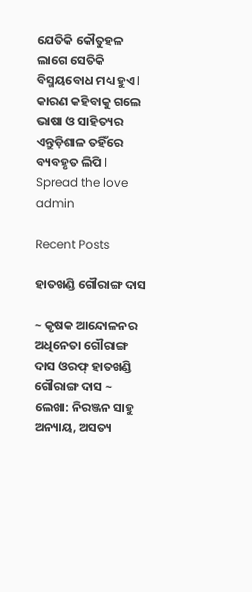ଯେତିକି କୌତୁହଳ ଲାଗେ ସେତିକି ବିସ୍ମୟବୋଧ ମଧ୍ୟ ହୁଏ l କାରଣ କହିବାକୁ ଗଲେ ଭାଷା ଓ ସାହିତ୍ୟର ଏନ୍ତୁଡ଼ିଶାଳ ତହିଁରେ ବ୍ୟବହୃତ ଲିପି l
Spread the love
admin

Recent Posts

ହାତଖଣ୍ଡି ଗୌରାଙ୍ଗ ଦାସ

~ କୃଷକ ଆନ୍ଦୋଳନର ଅଧିନେତା ଗୌରାଙ୍ଗ ଦାସ ଓରଫ୍ ହାତଖଣ୍ଡି ଗୌରାଙ୍ଗ ଦାସ ~ ଲେଖା: ନିରଞ୍ଜନ ସାହୁ ଅନ୍ୟାୟ, ଅସତ୍ୟ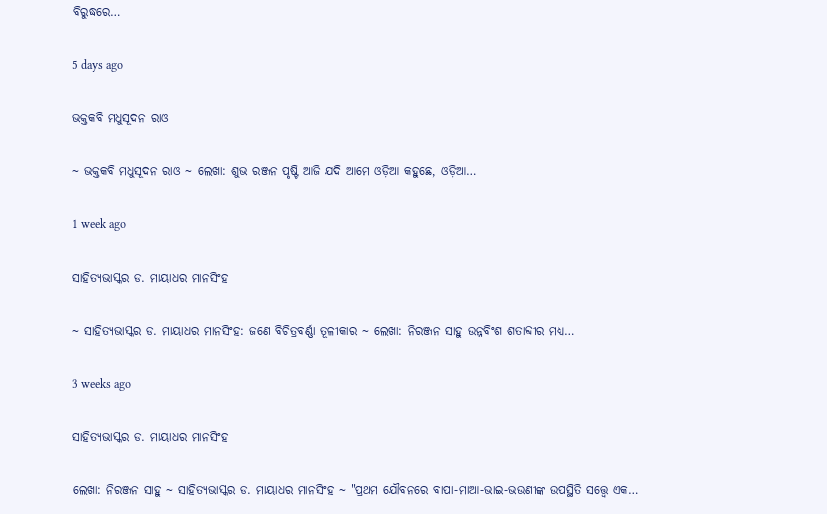ବିରୁଦ୍ଧରେ…

5 days ago

ଭକ୍ତକବି ମଧୁସୂଦନ ରାଓ

~ ଭକ୍ତକବି ମଧୁସୂଦନ ରାଓ ~ ଲେଖା: ଶୁଭ ରଞ୍ଜନ ପୃଷ୍ଟି ଆଜି ଯଦି ଆମେ ଓଡ଼ିଆ କହୁଛେ, ଓଡ଼ିଆ…

1 week ago

ସାହିତ୍ୟଭାସ୍କର ଡ. ମାୟାଧର ମାନସିଂହ

~ ସାହିତ୍ୟଭାସ୍କର ଡ. ମାୟାଧର ମାନସିଂହ: ଜଣେ ବିଚିତ୍ରବର୍ଣ୍ଣା ତୂଳୀକାର ~ ଲେଖା: ନିରଞ୍ଜନ ସାହୁ ଉନ୍ନବିଂଶ ଶତାବ୍ଦୀର ମଧ୍ୟ…

3 weeks ago

ସାହିତ୍ୟଭାସ୍କର ଡ. ମାୟାଧର ମାନସିଂହ

ଲେଖା: ନିରଞ୍ଜନ ସାହୁ ~ ସାହିତ୍ୟଭାସ୍କର ଡ. ମାୟାଧର ମାନସିଂହ ~ "ପ୍ରଥମ ଯୌବନରେ ବାପା-ମାଆ-ଭାଇ-ଭଉଣୀଙ୍କ ଉପସ୍ଥିତି ସତ୍ତ୍ୱେ ଏକ…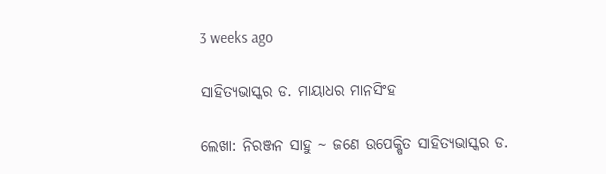3 weeks ago

ସାହିତ୍ୟଭାସ୍କର ଡ. ମାୟାଧର ମାନସିଂହ

ଲେଖା: ନିରଞ୍ଜନ ସାହୁ ~ ଜଣେ ଉପେକ୍ଷିତ ସାହିତ୍ୟଭାସ୍କର ଡ.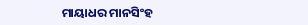ମାୟାଧର ମାନସିଂହ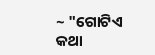~ "ଗୋଟିଏ କଥା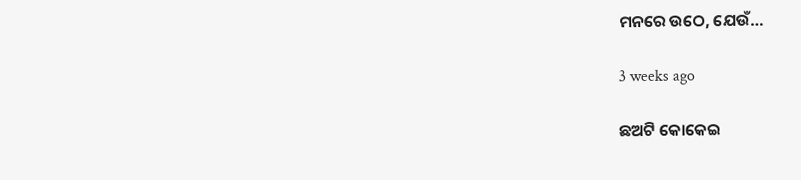ମନରେ ଉଠେ, ଯେଉଁ…

3 weeks ago

ଛଅଟି କୋକେଇ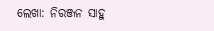ଲେଖା: ନିରଞ୍ଜନ ସାହୁ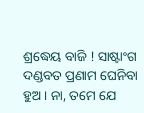ଶ୍ରଦ୍ଧେୟ ବାଜି ! ସାଷ୍ଟାଂଗ ଦଣ୍ଡବତ ପ୍ରଣାମ ଘେନିବା ହୁଅ। ନା, ତମେ ଯେ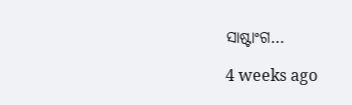ସାଷ୍ଟାଂଗ…

4 weeks ago